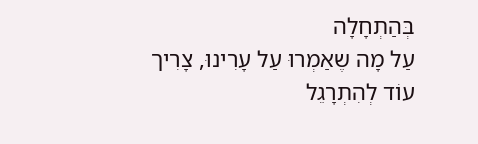בְּהַתְחָלָה
עַל מָה שֶאַמְרוּ עַל עָרִינוּ, צָרִיך עוֹד לְהִתְרָגֵל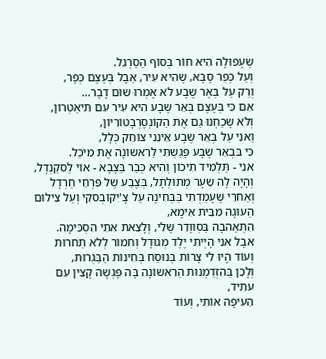שֶעָפוּלָה הִיא חוֹר בְּסוֹף הַסַרְגֵל.
וְעַל כְּפַר סָבָּא, שֶהִיא עִיר, אַבָל בְּעֶצֶם כְּפָר,
וְרַק עַל בְּאֶר שֶבָע לֹא אָמְרוּ שוּם דָבָר...
אִם כִּי בְּעֶצֶם בְּאֵר שֶבָע הִיא עִיר עִם תִּיאַטְרוֹן,
וְלֹא שָכַחְנוּ גַם אֶת הַקוֹנְסֶרְבָטוֹרִיוֹן,
וַאנִי עַל בְּאֵר שֶבָע אֵינֵנִי צוֹחֵק כְּלָל,
כִּי בִּבְאֵר שֶבָע פָּגַשְתִי לַרִאשוֹנָה אֶת מִיכַל.
אנִי - תַּלְמִיד תִיכוֹן וְהִיא כְּבַר בַּצָבָא - אוֹי לַסקַנְדָל,
וְהָיָה לָה שֵעָר מְתוּלְתָל, בְּצֶבַע שֶל פִּרְחֵי חַרְדָל
וְאַחרֵי שֶעָמַדְתִי בַּבְּחִינָה עַל צָ'יִקוֹבְסקִי וְעַל צִילוּם הַעוּגָה מִבֵּית אִימָא,
הִתְאַהבָה בַּסְווֶדֵר שֶלִי, וְלָצֵאת אִתִי הִסְכִּימָה.
אבָל אנִי הָיְיתִי יֶלֶד מְגוּדָל וְחמוֹר לְלֹא תַחרוּת
וְעוֹד הָיוּ לִי צָרוֹת בְּנוּסַח בְּחִינוֹת הַבַּגְרוּת,
וְלָכֵן בַּהִזְדַמְנוּת הַרִאשוֹנָה בָּה פָּגְשָה קָצִין עִם עתִיד,
הֵעִיפָה אוֹתִי, וְעוֹד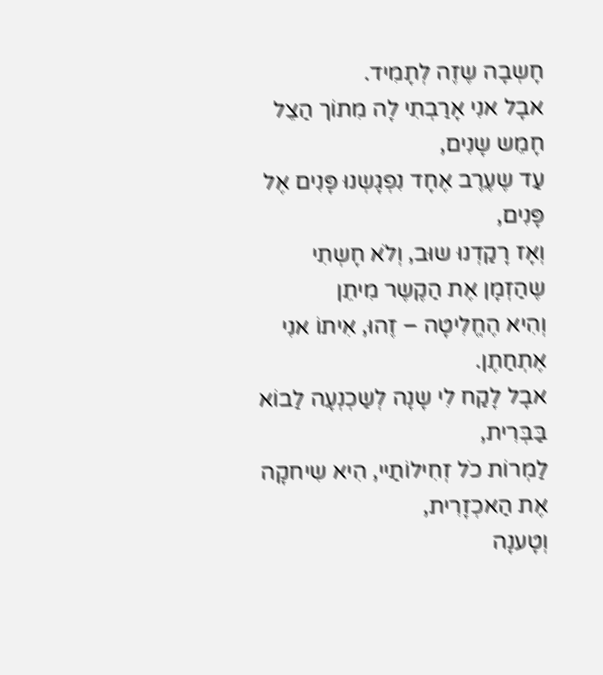חָשְבָה שֶזֶה לְתָמִיד.
אבָל אנִי אָרַבְתִי לָה מִתוֹך הַצֵל חָמֵש שָנִים,
עַד שֶעֶרֶב אֶחָד נִפְגָשְנוּ פָּנִים אֶל פָּנִים,
וְאָז רָקַדְנוּ שוּב, וְלֹא חָשְתִי שֶהַזְמָן אֶת הַקֶשֶר מִיתֵן
וְהִיא הֶחֱלִיטָה – זֶהוּ, אִיתוֹ אנִי אֶתְחַתֶן.
אבָל לָקַח לִי שָנָה לְשַכְנְעָה לַבוֹא בַּבְּרִית,
לַמְרוֹת כֹל זְחִילוֹתַיי, הִיא שִיחקָה אֶת הַאכְזָרִית,
וְטָענָה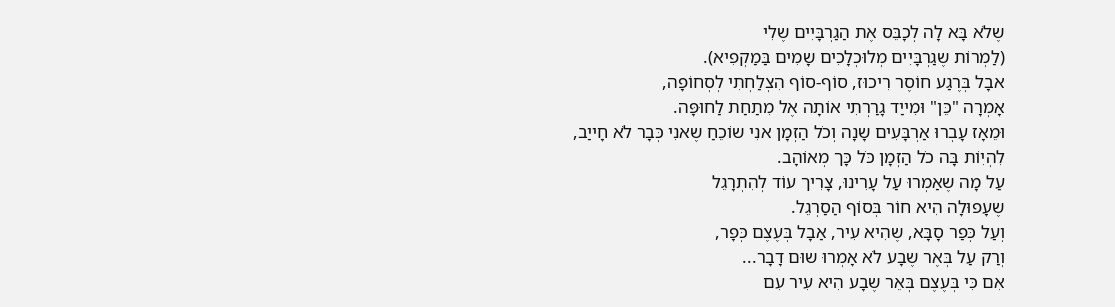שֶלֹא בָּא לָה לְכָבֵּס אֶת הַגַרְבָּיִים שֶלִי
(לַמְרוֹת שֶגַרְבָּיִים מְלוּכְלָכִים שָמִים בַּמַקְפִיא).
אבָל בְּרֶגַע חוֹסֶר רִיכוּז, סוֹף-סוֹף הִצְלַחְתִי לְסְחוֹפָה,
אָמְרָה "כֵּן" וּמִייַד גָרַרְתִי אוֹתָה אֶל מִתַחַת לַחוּפָּה.
וּמֵאָז עָבְרוּ אַרְבָּעִים שָנָה וְכֹל הַזְמָן אנִי שוֹכֵחַ שֶאנִי כְּבָר לֹא חָייַב,
לִהְיִוֹת בָּה כֹל הַזְמָן כֹּל כָּך מְאוֹהָב.
עַל מָה שֶאַמְרוּ עַל עָרִינוּ, צָרִיך עוֹד לְהִתְרָגֵל
שֶעָפוּלָה הִיא חוֹר בְּסוֹף הַסַרְגֵל.
וְעַל כְּפַר סָבָּא, שֶהִיא עִיר, אַבָל בְּעֶצֶם כְּפָר,
וְרַק עַל בְּאֶר שֶבָע לֹא אָמְרוּ שוּם דָבָר...
אִם כִּי בְּעֶצֶם בְּאֵר שֶבָע הִיא עִיר עִם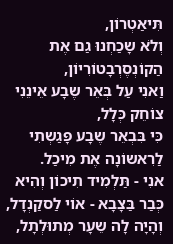תִּיאַטְרוֹן,
וְלֹא שָכַחְנוּ גַם אֶת הַקוֹנְסֶרְבָטוֹרִיוֹן,
וַאנִי עַל בְּאֵר שֶבָע אֵינֵנִי צוֹחֵק כְּלָל,
כִּי בִּבְאֵר שֶבָע פָּגַשְתִי לַרִאשוֹנָה אֶת מִיכַל.
אנִי - תַּלְמִיד תִיכוֹן וְהִיא כְּבַר בַּצָבָא - אוֹי לַסקַנְדָל,
וְהָיָה לָה שֵעָר מְתוּלְתָל,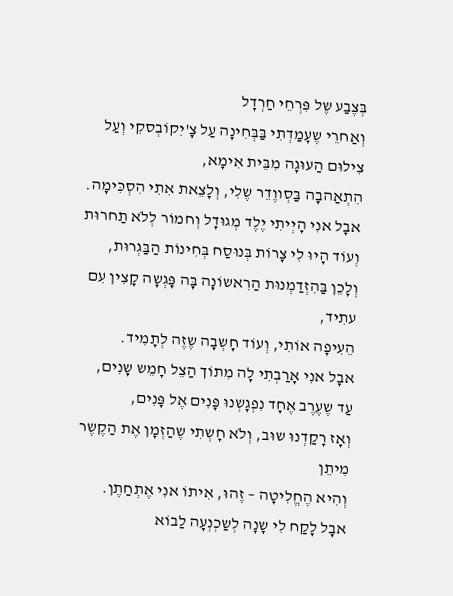בְּצֶבַע שֶל פִּרְחֵי חַרְדָל
וְאַחרֵי שֶעָמַדְתִי בַּבְּחִינָה עַל צָ'יִקוֹבְסקִי וְעַל צִילוּם הַעוּגָה מִבֵּית אִימָא,
הִתְאַהבָה בַּסְווֶדֵר שֶלִי, וְלָצֵאת אִתִי הִסְכִּימָה.
אבָל אנִי הָיְיתִי יֶלֶד מְגוּדָל וְחמוֹר לְלֹא תַחרוּת
וְעוֹד הָיוּ לִי צָרוֹת בְּנוּסַח בְּחִינוֹת הַבַּגְרוּת,
וְלָכֵן בַּהִזְדַמְנוּת הַרִאשוֹנָה בָּה פָּגְשָה קָצִין עִם עתִיד,
הֵעִיפָה אוֹתִי, וְעוֹד חָשְבָה שֶזֶה לְתָמִיד.
אבָל אנִי אָרַבְתִי לָה מִתוֹך הַצֵל חָמֵש שָנִים,
עַד שֶעֶרֶב אֶחָד נִפְגָשְנוּ פָּנִים אֶל פָּנִים,
וְאָז רָקַדְנוּ שוּב, וְלֹא חָשְתִי שֶהַזְמָן אֶת הַקֶשֶר מִיתֵן
וְהִיא הֶחֱלִיטָה – זֶהוּ, אִיתוֹ אנִי אֶתְחַתֶן.
אבָל לָקַח לִי שָנָה לְשַכְנְעָה לַבוֹא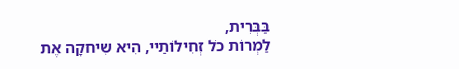בַּבְּרִית,
לַמְרוֹת כֹל זְחִילוֹתַיי, הִיא שִיחקָה אֶת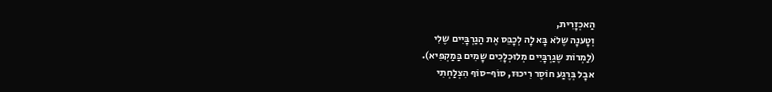הַאכְזָרִית,
וְטָענָה שֶלֹא בָּא לָה לְכָבֵּס אֶת הַגַרְבָּיִים שֶלִי
(לַמְרוֹת שֶגַרְבָּיִים מְלוּכְלָכִים שָמִים בַּמַקְפִיא).
אבָל בְּרֶגַע חוֹסֶר רִיכוּז, סוֹף-סוֹף הִצְלַחְתִי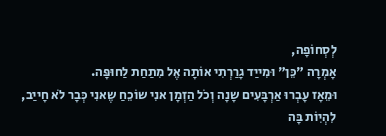לְסְחוֹפָה,
אָמְרָה "כֵּן" וּמִייַד גָרַרְתִי אוֹתָה אֶל מִתַחַת לַחוּפָּה.
וּמֵאָז עָבְרוּ אַרְבָּעִים שָנָה וְכֹל הַזְמָן אנִי שוֹכֵחַ שֶאנִי כְּבָר לֹא חָייַב,
לִהְיִוֹת בָּה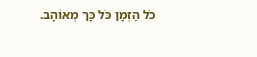כֹל הַזְמָן כֹּל כָּך מְאוֹהָב.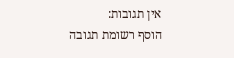אין תגובות:
הוסף רשומת תגובה